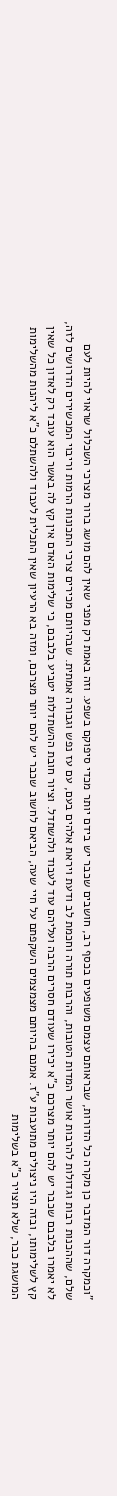"וכמקרה דור המדבר כן מקרה כל הדורות, שבראותם עצמם משופעים בכסף רב, חושבים שכבר יש בידם יותר מכדי סיפוקם בשפע. וזה באמת רק מפני שאין להם מושג ברור מצרכי השכלול שראוי להיות לעם שלם, שההכנות רבות וגדולות להרבות אושר המדות הטובות, והרבות תורה וחכמת לב ודעת ויראת אלהים בעם, עם עז נפש וגבורה אמתית. שבהיותם מכירים צרכי התכונות הרמות וריבוי המכשירים הדרושים לזה, לא יאמרו בלבבם שכבר יש להם יותר מצרכם כ"א יכירו שעודם חסרים הרבה ועליהם עוד לעבוד ולהשתדל. וציור חובת ההשתדלות יטביע בלבבם, כי שלימות האדם אין קץ לה באשר הוא עובד רק לאדון כל שאין קץ לשלימותו, ובזה היו ניצולים מתועבות ע"ז. אמנם בהיותם מצמצמים השקפתם על חיי שעה, הביאם לחשוב שכבר יש להם יותר מצרכם, ומזה בא הרעיון שאין התכלית לעבוד ולהשתלם כ"א ליהנות מהשלימות המושגת כבר, שלא תצויר כ"א בשלימות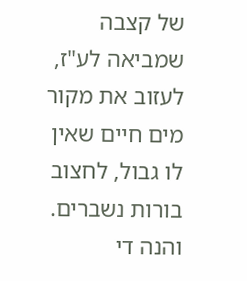של קצבה שמביאה לע"ז, לעזוב את מקור מים חיים שאין לו גבול, לחצוב בורות נשברים. והנה די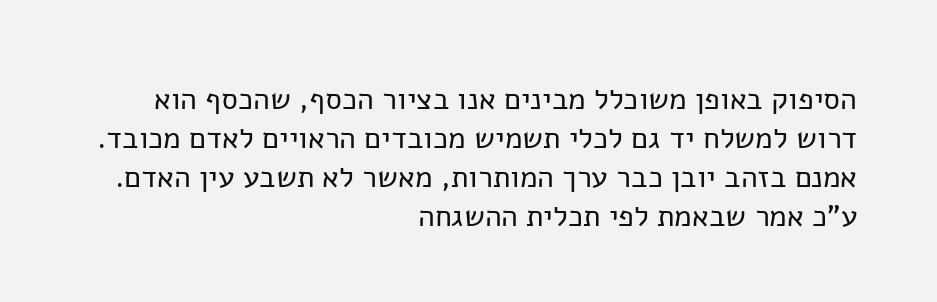הסיפוק באופן משוכלל מבינים אנו בציור הכסף, שהכסף הוא דרוש למשלח יד גם לכלי תשמיש מכובדים הראויים לאדם מכובד. אמנם בזהב יובן כבר ערך המותרות, מאשר לא תשבע עין האדם. ע"כ אמר שבאמת לפי תכלית ההשגחה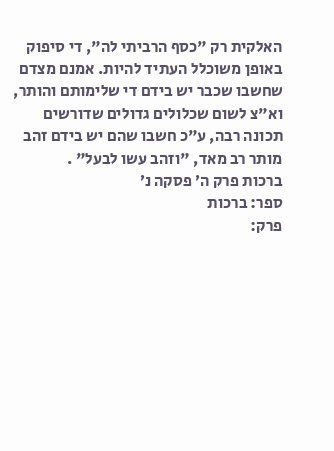האלקית רק "כסף הרביתי לה", די סיפוק באופן משוכלל העתיד להיות. אמנם מצדם שחשבו שכבר יש בידם די שלימותם והותר, וא"צ לשום שכלולים גדולים שדורשים תכונה רבה, ע"כ חשבו שהם יש בידם זהב מותר רב מאד, "וזהב עשו לבעל" .
ברכות פרק ה׳ פסקה נ׳
ספר: ברכות
פרק: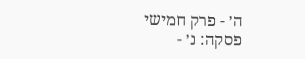ה׳ - פרק חמישי
פסקה: נ׳ -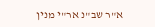א"ר שב"נ אר"י מנין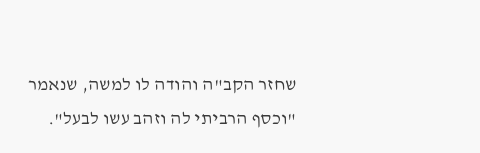שחזר הקב"ה והודה לו למשה, שנאמר "וכסף הרביתי לה וזהב עשו לבעל".